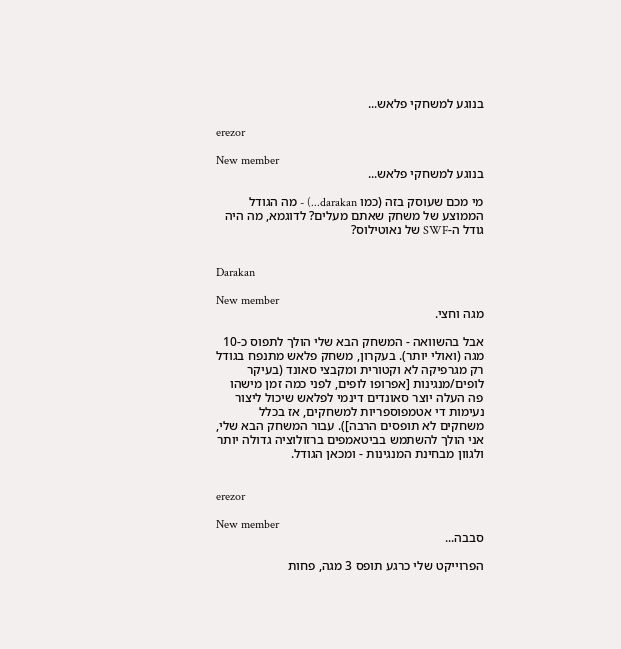בנוגע למשחקי פלאש...

erezor

New member
בנוגע למשחקי פלאש...

מי מכם שעוסק בזה (כמו darakan...) - מה הגודל הממוצע של משחק שאתם מעלים? לדוגמא, מה היה גודל ה-SWF של נאוטילוס?


Darakan

New member
מגה וחצי.

אבל בהשוואה - המשחק הבא שלי הולך לתפוס כ-10 מגה (ואולי יותר). בעקרון, משחק פלאש מתנפח בגודל רק מגרפיקה לא וקטורית ומקבצי סאונד (בעיקר לופים/מנגינות [אפרופו לופים, לפני כמה זמן מישהו פה העלה יוצר סאונדים דינמי לפלאש שיכול ליצור נעימות די אטמפוספריות למשחקים, אז בכלל משחקים לא תופסים הרבה]). עבור המשחק הבא שלי, אני הולך להשתמש בביטאמפים ברזולוציה גדולה יותר ולגוון מבחינת המנגינות - ומכאן הגודל.


erezor

New member
סבבה...

הפרוייקט שלי כרגע תופס 3 מגה, פחות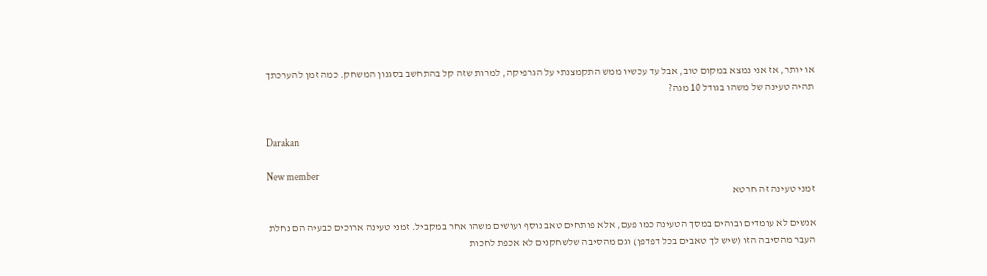או יותר, אז אני נמצא במקום טוב, אבל עד עכשיו ממש התקמצנתי על הגרפיקה, למרות שזה קל בהתחשב בסגנון המשחק. כמה זמן להערכתך תהיה טעינה של משהו בגודל 10 מגה?


Darakan

New member
זמני טעינה זה חרטא

אנשים לא עומדים ובוהים במסך הטעינה כמו פעם, אלא פותחים טאב נוסף ועושים משהו אחר במקביל. זמני טעינה ארוכים כבעיה הם נחלת העבר מהסיבה הזו (שיש לך טאבים בכל דפדפן) וגם מהסיבה שלשחקנים לא אכפת לחכות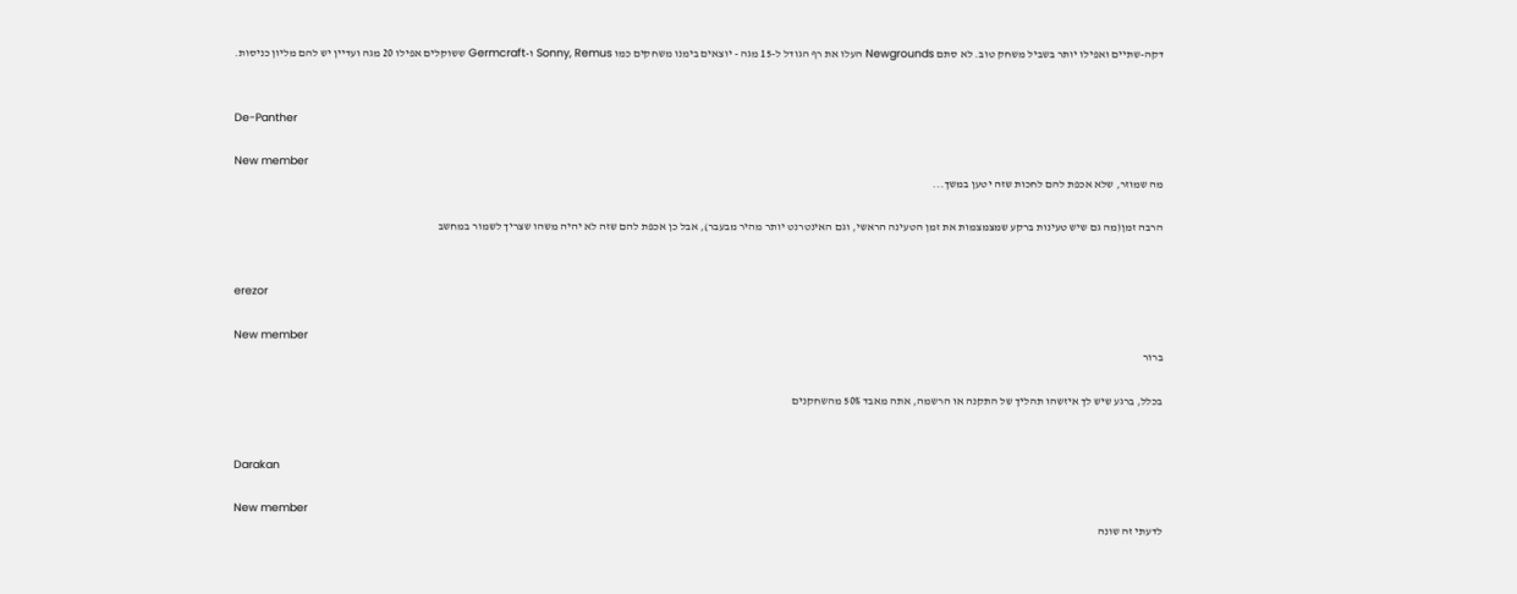דקה-שתיים ואפילו יותר בשביל משחק טוב. לא סתם Newgrounds העלו את רף הגודל ל-15 מגה - יוצאים בימנו משחקים כמו Sonny, Remus ו-Germcraft ששוקלים אפילו 20 מגה ועדיין יש להם מליון כניסות.


De-Panther

New member
מה שמוזר, שלא אכפת להם לחכות שזה יטען במשך...

הרבה זמן(מה גם שיש טעינות ברקע שמצמצמות את זמן הטעינה הראשי, וגם האינטרנט יותר מהיר מבעבר), אבל כן אכפת להם שזה לא יהיה משהו שצריך לשמור במחשב


erezor

New member
ברור

בכלל, ברגע שיש לך איזשהו תהליך של התקנה או הרשמה, אתה מאבד 50% מהשחקנים


Darakan

New member
לדעתי זה שונה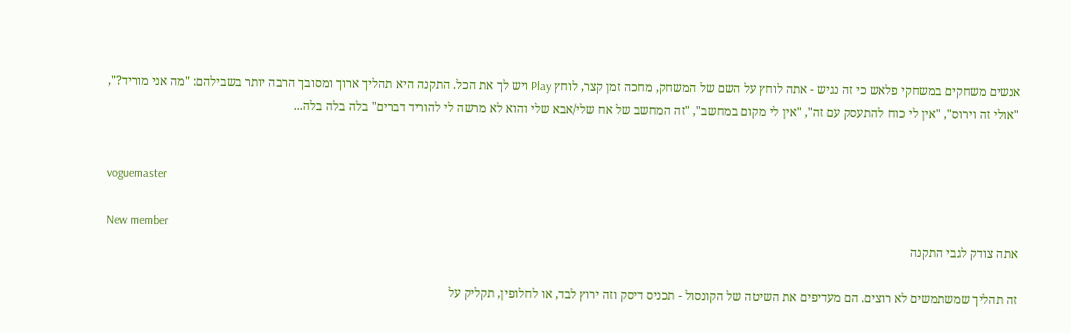אנשים משחקים במשחקי פלאש כי זה נגיש - אתה לוחץ על השם של המשחק, מחכה זמן קצר, לוחץ Play ויש לך את הכל. התקנה היא תהליך ארוך ומסובך הרבה יותר בשבילהם: "מה אני מוריד?", "אולי זה וירוס", "אין לי כוח להתעסק עם זה", "אין לי מקום במחשב", "זה המחשב של אח שלי/אבא שלי והוא לא מרשה לי להוריד דברים" בלה בלה בלה...


voguemaster

New member
אתה צודק לגבי התקנה

זה תהליך שמשתמשים לא רוצים. הם מעדיפים את השיטה של הקונסול - תכניס דיסק וזה ירוץ לבד, או לחלופין, תקליק על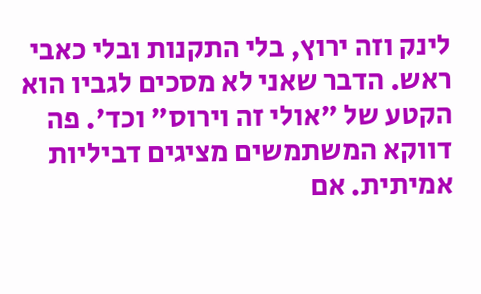לינק וזה ירוץ, בלי התקנות ובלי כאבי ראש. הדבר שאני לא מסכים לגביו הוא הקטע של "אולי זה וירוס" וכד'. פה דווקא המשתמשים מציגים דביליות אמיתית. אם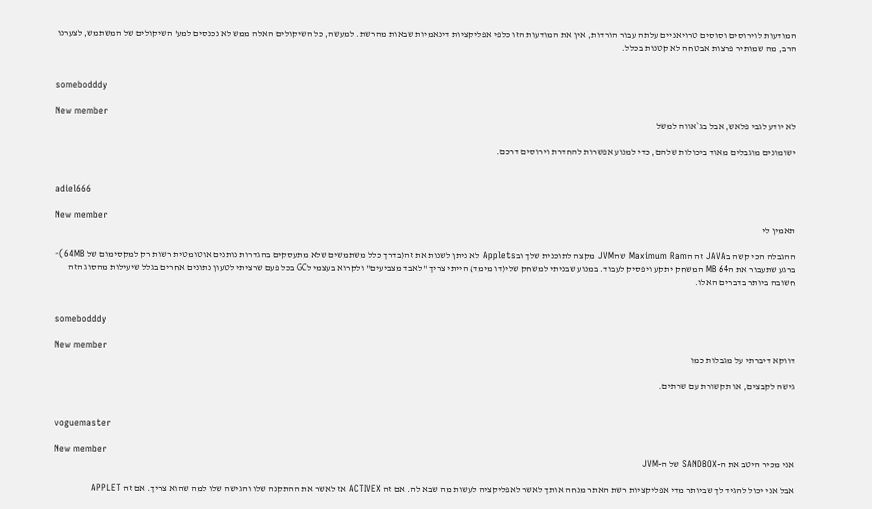המודעות לוירוסים וסוסים טרויאניים עלתה עבור הורדות, אין את המודעות הזו כלפי אפליקציות דינאמיות שבאות מהרשת. למעשה, כל השיקולים האלה ממש לא נכנסים למע' השיקולים של המשתמש, לצערנו הרב, מה שמותיר פרצות אבטחה לא קטנות בכלל.


somebodddy

New member
לא יודע לגבי פלאש, אבל בג`אווה למשל

ישומונים מוגבלים מאוד ביכולות שלהם, כדי למנוע אפשרות להחדרת וירוסים דרכם.


adiel666

New member
תאמין לי

ההגבלה הכי קשה בJAVA זה הMaximum Ram שהJVM מקצה לתוכנית שלך ובApplets לא ניתן לשנות את זה(בדרך כלל משתמשים שלא מתעסקים בהגדרות נותנים אוטומטית רשות רק למקסימום של 64MB)- ברגע שתעבור את ה64 MB המשחק יתקע ויפסיק לעבוד. במנוע שבניתי למשחק שלי(דו מימד) הייתי צריך "לאבד מצביעים" ולקרוא בעצמי לGC בכל פעם שרציתי לטעון נתונים אחרים בגלל שיעילות מהסוג הזה חשובה ביותר בדברים האלו.


somebodddy

New member
דווקא דיברתי על מגבלות כמו

גישה לקבצים, או תקשורת עם שרתים.


voguemaster

New member
אני מכיר היטב את ה-SANDBOX של ה-JVM

אבל אני יכול להגיד לך שביותר מדי אפליקציות רשת האתר מנחה אותך לאשר לאפליקציה לעשות מה שבא לה. אם זה ACTIVEX אז לאשר את ההתקנה שלו והגישה שלו למה שהוא צריך. אם זה APPLET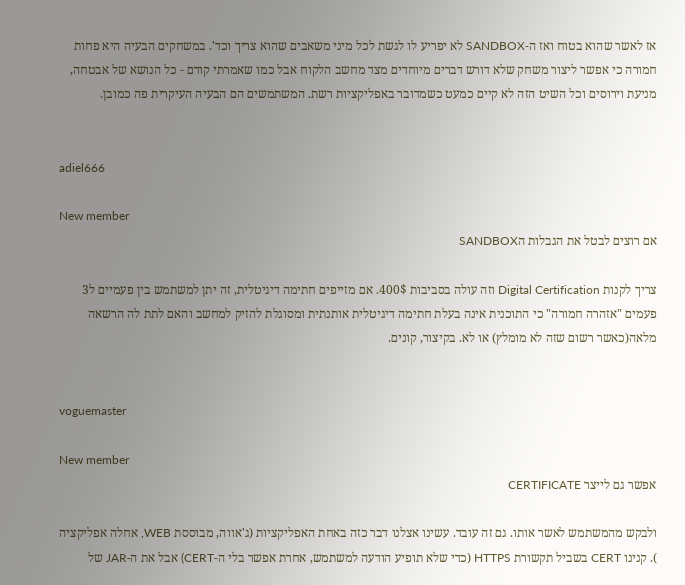אז לאשר שהוא בטוח ואז ה-SANDBOX לא יפריע לו לגשת לכל מיני משאבים שהוא צריך וכד'. במשחקים הבעיה היא פחות חמורה כי אפשר ליצור משחק שלא דורש דברים מיוחדים מצד מחשב הלקוח אבל כמו שאמרתי קודם - כל הנושא של אבטחה, מניעת וירוסים וכל השיט הזה לא קיים כמעט כשמדובר באפליקציות רשת. המשתמשים הם הבעיה העיקרית פה כמובן.


adiel666

New member
אם רוצים לבטל את הגבלות הSANDBOX

צריך לקנות Digital Certification וזה עולה בסביבות 400$. אם מזייפים חתימה דיגיטלית, זה יתן למשתמש בין פעמיים ל3 פעמים "אזהרה חמורה" כי התוכנית אינה בעלת חתימה דיגיטלית אותנתית ומסוגלת להזיק למחשב והאם לתת לה הרשאה מלאה(כאשר רשום שזה לא מומלץ) או לא. בקיצור, קונים.


voguemaster

New member
אפשר גם לייצר CERTIFICATE

ולבקש מהמשתמש לאשר אותו. גם זה עובד. עשינו אצלנו דבר כזה באחת האפליקציות (ג'אווה, מבוססת WEB, אחלה אפליקציה
). קנינו CERT בשביל תקשורת HTTPS (כדי שלא תופיע הודעה למשתמש, אחרת אפשר בלי ה-CERT) אבל את ה-JAR של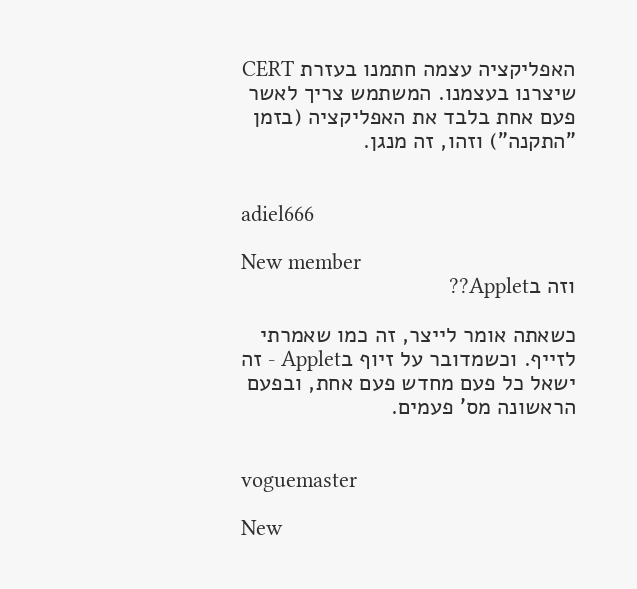האפליקציה עצמה חתמנו בעזרת CERT שיצרנו בעצמנו. המשתמש צריך לאשר פעם אחת בלבד את האפליקציה (בזמן "התקנה") וזהו, זה מנגן.


adiel666

New member
וזה בApplet??

כשאתה אומר לייצר, זה כמו שאמרתי לזייף. וכשמדובר על זיוף בApplet - זה ישאל כל פעם מחדש פעם אחת, ובפעם הראשונה מס' פעמים.


voguemaster

New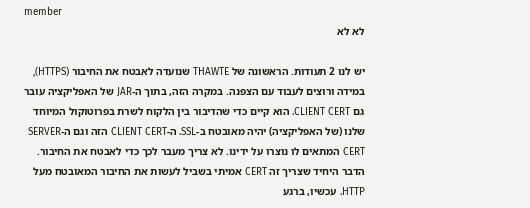member
לא לא

יש לנו 2 תעודות. הראשונה של THAWTE שנועדה לאבטח את החיבור (HTTPS), במידה ורוצים לעבוד עם הצפנה. במקרה הזה, בתוך ה-JAR של האפליקציה עובר גם CLIENT CERT. הוא קיים כדי שהדיבור בין הלקוח לשרת בפרוטוקול המיוחד שלנו (של האפליקציה) יהיה מאובטח ב-SSL. ה-CLIENT CERT הזה וגם ה-SERVER CERT המתאים לו נוצרו על ידינו. לא צריך מעבר לכך כדי לאבטח את החיבור. הדבר היחיד שצריך זה CERT אמיתי בשביל לעשות את החיבור המאובטח מעל HTTP. עכשיו, ברגע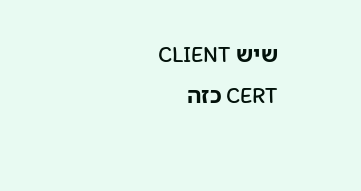שיש CLIENT CERT כזה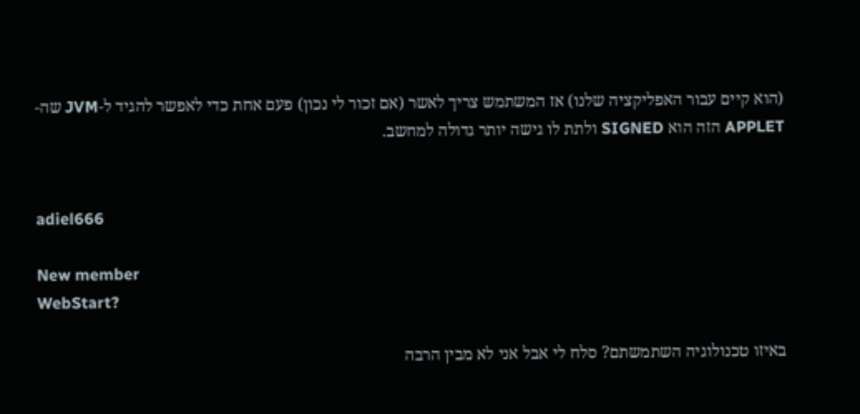(הוא קיים עבור האפליקציה שלנו) אז המשתמש צריך לאשר (אם זכור לי נכון) פעם אחת כדי לאפשר להגיד ל-JVM שה-APPLET הזה הוא SIGNED ולתת לו גישה יותר גדולה למחשב.


adiel666

New member
WebStart?

באיזו טכנולוגיה השתמשתם? סלח לי אבל אני לא מבין הרבה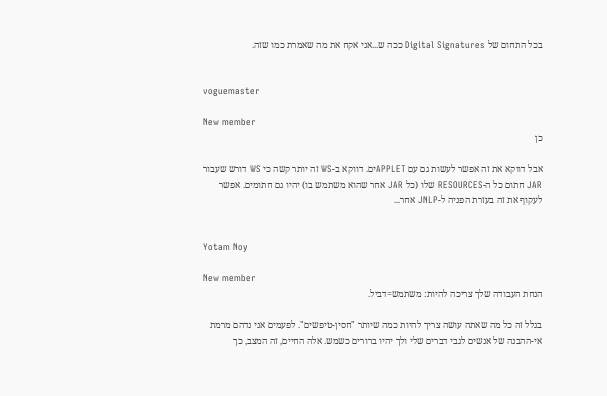בכל התחום של Digital Signatures ככה ש...אני אקח את מה שאמרת כמו שזה.


voguemaster

New member
כן

אבל דווקא את זה אפשר לעשות גם עם APPLETים. דווקא ב-WS זה יותר קשה כי WS דורש שעבור JAR חתום כל ה-RESOURCES שלו (כל JAR אחר שהוא משתמש בו) יהיו גם חתומים. אפשר לעקוף את זה בעזרת הפניה ל-JNLP אחר...


Yotam Noy

New member
הנחת העבודה שלך צריכה להיות: משתמש=דביל.

בגלל זה כל מה שאתה עושה צריך להיות כמה שיותר "חסין-טיפשים". לפעמים אני נדהם מרמת אי-ההבנה של אנשים לגבי דברים שלי ולך יהיו ברורים כשמש. אלה החיים, זה המצב, כך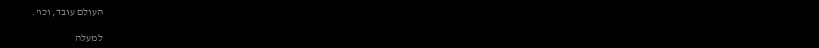העולם עובד, וכו'.

למעלה